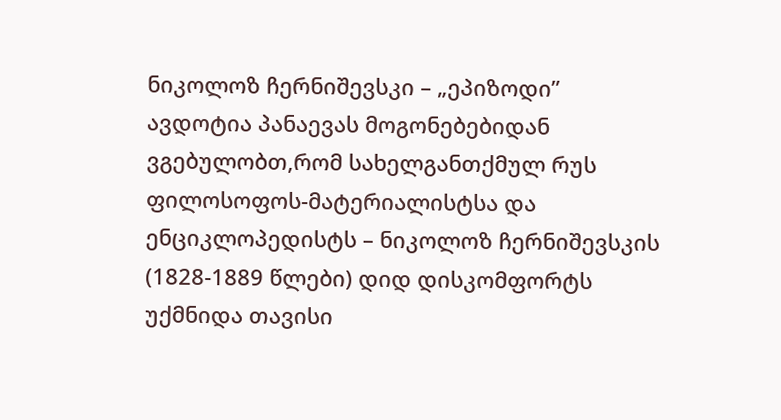ნიკოლოზ ჩერნიშევსკი – „ეპიზოდი”
ავდოტია პანაევას მოგონებებიდან ვგებულობთ,რომ სახელგანთქმულ რუს ფილოსოფოს-მატერიალისტსა და ენციკლოპედისტს – ნიკოლოზ ჩერნიშევსკის (1828-1889 წლები) დიდ დისკომფორტს უქმნიდა თავისი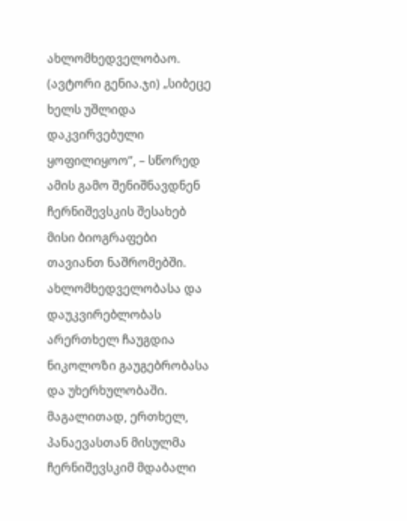ახლომხედველობაო. (ავტორი გენია.ჯი) „სიბეცე ხელს უშლიდა დაკვირვებული ყოფილიყოო”, – სწორედ ამის გამო შენიშნავდნენ ჩერნიშევსკის შესახებ მისი ბიოგრაფები თავიანთ ნაშრომებში. ახლომხედველობასა და დაუკვირებლობას არერთხელ ჩაუგდია ნიკოლოზი გაუგებრობასა და უხერხულობაში. მაგალითად, ერთხელ, პანაევასთან მისულმა ჩერნიშევსკიმ მდაბალი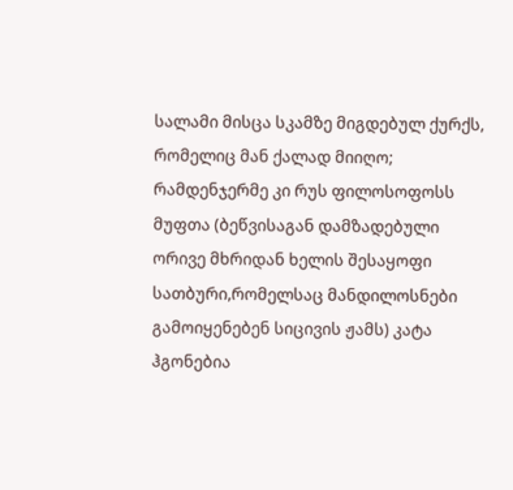სალამი მისცა სკამზე მიგდებულ ქურქს, რომელიც მან ქალად მიიღო; რამდენჯერმე კი რუს ფილოსოფოსს მუფთა (ბეწვისაგან დამზადებული ორივე მხრიდან ხელის შესაყოფი სათბური,რომელსაც მანდილოსნები გამოიყენებენ სიცივის ჟამს) კატა ჰგონებია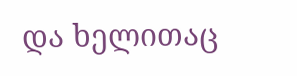და ხელითაც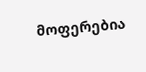მოფერებია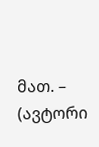მათ. – (ავტორი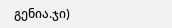გენია.ჯი)